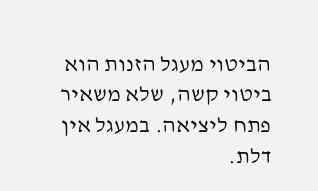הביטוי מעגל הזנות הוא ביטוי קשה, שלא משאיר פתח ליציאה. במעגל אין דלת.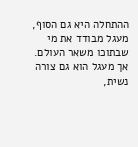ההתחלה היא גם הסוף, מעגל מבודד את מי שבתוכו משאר העולם. אך מעגל הוא גם צורה נשית,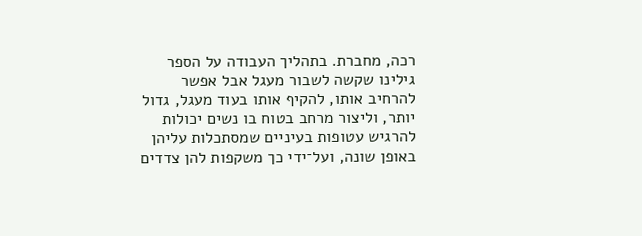רכה, מחברת. בתהליך העבודה על הספר גילינו שקשה לשבור מעגל אבל אפשר להרחיב אותו, להקיף אותו בעוד מעגל, גדול יותר, וליצור מרחב בטוח בו נשים יכולות להרגיש עטופות בעיניים שמסתכלות עליהן באופן שונה, ועל־ידי כך משקפות להן צדדים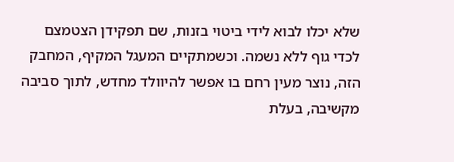שלא יכלו לבוא לידי ביטוי בזנות, שם תפקידן הצטמצם לכדי גוף ללא נשמה. וכשמתקיים המעגל המקיף, המחבק הזה, נוצר מעין רחם בו אפשר להיוולד מחדש, לתוך סביבה מקשיבה, בעלת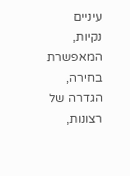עיניים נקיות, המאפשרת בחירה, הגדרה של רצונות,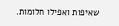שאיפות ואפילו חלומות.